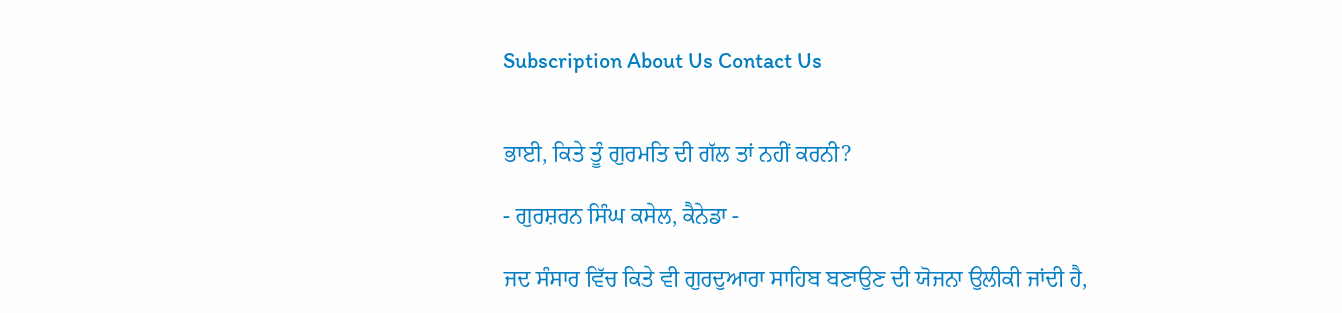Subscription About Us Contact Us


ਭਾਈ, ਕਿਤੇ ਤੂੰ ਗੁਰਮਤਿ ਦੀ ਗੱਲ ਤਾਂ ਨਹੀਂ ਕਰਨੀ?

- ਗੁਰਸ਼ਰਨ ਸਿੰਘ ਕਸੇਲ, ਕੈਨੇਡਾ -

ਜਦ ਸੰਸਾਰ ਵਿੱਚ ਕਿਤੇ ਵੀ ਗੁਰਦੁਆਰਾ ਸਾਹਿਬ ਬਣਾਉਣ ਦੀ ਯੋਜਨਾ ਉਲੀਕੀ ਜਾਂਦੀ ਹੈ,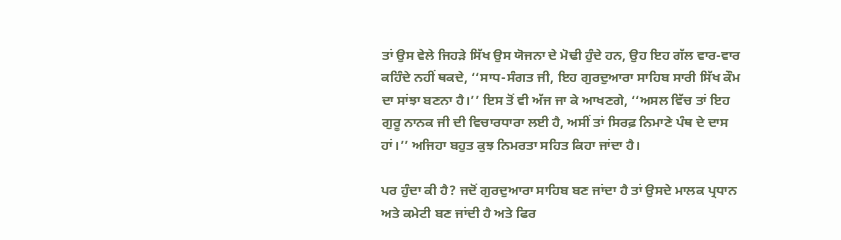ਤਾਂ ਉਸ ਵੇਲੇ ਜਿਹੜੇ ਸਿੱਖ ਉਸ ਯੋਜਨਾ ਦੇ ਮੋਢੀ ਹੁੰਦੇ ਹਨ, ਉਹ ਇਹ ਗੱਲ ਵਾਰ-ਵਾਰ ਕਹਿੰਦੇ ਨਹੀਂ ਥਕਦੇ, ‘‘ਸਾਧ-ਸੰਗਤ ਜੀ, ਇਹ ਗੁਰਦੁਆਰਾ ਸਾਹਿਬ ਸਾਰੀ ਸਿੱਖ ਕੌਮ ਦਾ ਸਾਂਝਾ ਬਣਨਾ ਹੈ।’’ ਇਸ ਤੋਂ ਵੀ ਅੱਜ ਜਾ ਕੇ ਆਖਣਗੇ, ‘‘ਅਸਲ ਵਿੱਚ ਤਾਂ ਇਹ ਗੁਰੂ ਨਾਨਕ ਜੀ ਦੀ ਵਿਚਾਰਧਾਰਾ ਲਈ ਹੈ, ਅਸੀਂ ਤਾਂ ਸਿਰਫ਼ ਨਿਮਾਣੇ ਪੰਥ ਦੇ ਦਾਸ ਹਾਂ।’’ ਅਜਿਹਾ ਬਹੁਤ ਕੁਝ ਨਿਮਰਤਾ ਸਹਿਤ ਕਿਹਾ ਜਾਂਦਾ ਹੈ।

ਪਰ ਹੁੰਦਾ ਕੀ ਹੈ? ਜਦੋਂ ਗੁਰਦੁਆਰਾ ਸਾਹਿਬ ਬਣ ਜਾਂਦਾ ਹੈ ਤਾਂ ਉਸਦੇ ਮਾਲਕ ਪ੍ਰਧਾਨ ਅਤੇ ਕਮੇਟੀ ਬਣ ਜਾਂਦੀ ਹੈ ਅਤੇ ਫਿਰ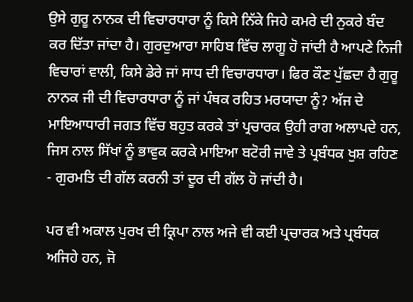ਉਸੇ ਗੁਰੂ ਨਾਨਕ ਦੀ ਵਿਚਾਰਧਾਰਾ ਨੂੰ ਕਿਸੇ ਨਿੱਕੇ ਜਿਹੇ ਕਮਰੇ ਦੀ ਨੁਕਰੇ ਬੰਦ ਕਰ ਦਿੱਤਾ ਜਾਂਦਾ ਹੈ। ਗੁਰਦੁਆਰਾ ਸਾਹਿਬ ਵਿੱਚ ਲਾਗੂ ਹੋ ਜਾਂਦੀ ਹੈ ਆਪਣੇ ਨਿਜੀ ਵਿਚਾਰਾਂ ਵਾਲੀ, ਕਿਸੇ ਡੇਰੇ ਜਾਂ ਸਾਧ ਦੀ ਵਿਚਾਰਧਾਰਾ। ਫਿਰ ਕੌਣ ਪੁੱਛਦਾ ਹੈ ਗੁਰੂ ਨਾਨਕ ਜੀ ਦੀ ਵਿਚਾਰਧਾਰਾ ਨੂੰ ਜਾਂ ਪੰਥਕ ਰਹਿਤ ਮਰਯਾਦਾ ਨੂੰ? ਅੱਜ ਦੇ ਮਾਇਆਧਾਰੀ ਜਗਤ ਵਿੱਚ ਬਹੁਤ ਕਰਕੇ ਤਾਂ ਪ੍ਰਚਾਰਕ ਉਹੀ ਰਾਗ ਅਲਾਪਦੇ ਹਨ, ਜਿਸ ਨਾਲ ਸਿੱਖਾਂ ਨੂੰ ਭਾਵੁਕ ਕਰਕੇ ਮਾਇਆ ਬਟੋਰੀ ਜਾਵੇ ਤੇ ਪ੍ਰਬੰਧਕ ਖੁਸ਼ ਰਹਿਣ - ਗੁਰਮਤਿ ਦੀ ਗੱਲ ਕਰਨੀ ਤਾਂ ਦੂਰ ਦੀ ਗੱਲ ਹੋ ਜਾਂਦੀ ਹੈ।

ਪਰ ਵੀ ਅਕਾਲ ਪੁਰਖ ਦੀ ਕ੍ਰਿਪਾ ਨਾਲ ਅਜੇ ਵੀ ਕਈ ਪ੍ਰਚਾਰਕ ਅਤੇ ਪ੍ਰਬੰਧਕ ਅਜਿਹੇ ਹਨ, ਜੋ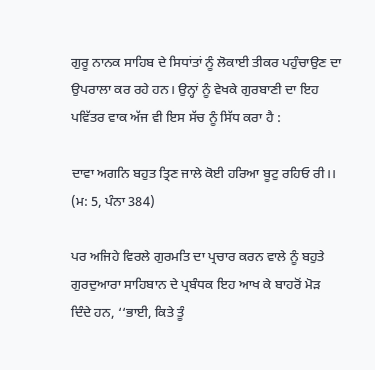ਗੁਰੂ ਨਾਨਕ ਸਾਹਿਬ ਦੇ ਸਿਧਾਂਤਾਂ ਨੂੰ ਲੋਕਾਈ ਤੀਕਰ ਪਹੁੰਚਾਉਣ ਦਾ ਉਪਰਾਲਾ ਕਰ ਰਹੇ ਹਨ। ਉਨ੍ਹਾਂ ਨੂੰ ਵੇਖਕੇ ਗੁਰਬਾਣੀ ਦਾ ਇਹ ਪਵਿੱਤਰ ਵਾਕ ਅੱਜ ਵੀ ਇਸ ਸੱਚ ਨੂੰ ਸਿੱਧ ਕਰਾ ਹੈ :

ਦਾਵਾ ਅਗਨਿ ਬਹੁਤ ਤ੍ਰਿਣ ਜਾਲੇ ਕੋਈ ਹਰਿਆ ਬੂਟੁ ਰਹਿਓ ਰੀ।।
(ਮ: 5, ਪੰਨਾ 384)

ਪਰ ਅਜਿਹੇ ਵਿਰਲੇ ਗੁਰਮਤਿ ਦਾ ਪ੍ਰਚਾਰ ਕਰਨ ਵਾਲੇ ਨੂੰ ਬਹੁਤੇ ਗੁਰਦੁਆਰਾ ਸਾਹਿਬਾਨ ਦੇ ਪ੍ਰਬੰਧਕ ਇਹ ਆਖ ਕੇ ਬਾਹਰੋਂ ਮੋੜ ਦਿੰਦੇ ਹਨ, ‘‘ਭਾਈ, ਕਿਤੇ ਤੂੰ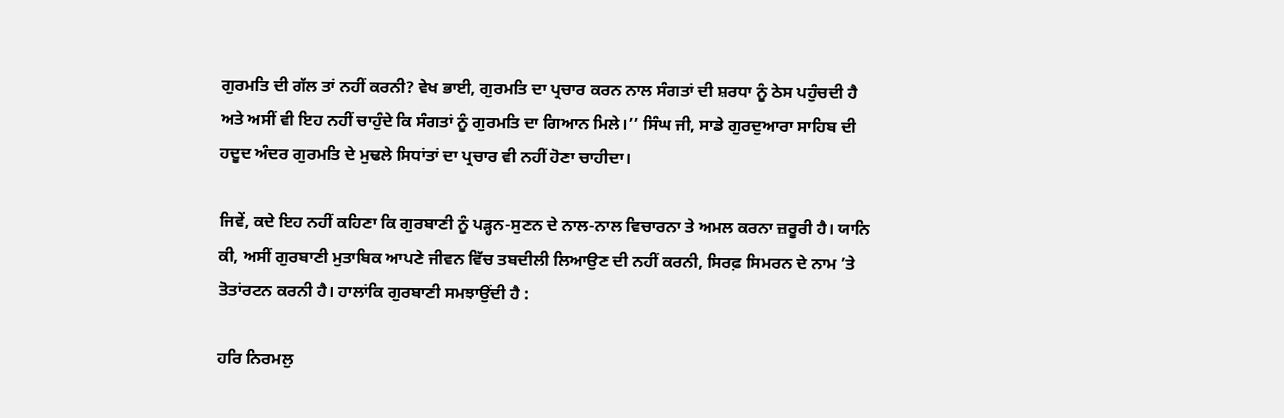ਗੁਰਮਤਿ ਦੀ ਗੱਲ ਤਾਂ ਨਹੀਂ ਕਰਨੀ? ਵੇਖ ਭਾਈ, ਗੁਰਮਤਿ ਦਾ ਪ੍ਰਚਾਰ ਕਰਨ ਨਾਲ ਸੰਗਤਾਂ ਦੀ ਸ਼ਰਧਾ ਨੂੰ ਠੇਸ ਪਹੁੰਚਦੀ ਹੈ ਅਤੇ ਅਸੀਂ ਵੀ ਇਹ ਨਹੀਂ ਚਾਹੁੰਦੇ ਕਿ ਸੰਗਤਾਂ ਨੂੰ ਗੁਰਮਤਿ ਦਾ ਗਿਆਨ ਮਿਲੇ।’’ ਸਿੰਘ ਜੀ, ਸਾਡੇ ਗੁਰਦੁਆਰਾ ਸਾਹਿਬ ਦੀ ਹਦੂਦ ਅੰਦਰ ਗੁਰਮਤਿ ਦੇ ਮੁਢਲੇ ਸਿਧਾਂਤਾਂ ਦਾ ਪ੍ਰਚਾਰ ਵੀ ਨਹੀਂ ਹੋਣਾ ਚਾਹੀਦਾ।

ਜਿਵੇਂ, ਕਦੇ ਇਹ ਨਹੀਂ ਕਹਿਣਾ ਕਿ ਗੁਰਬਾਣੀ ਨੂੰ ਪੜ੍ਹਨ-ਸੁਣਨ ਦੇ ਨਾਲ-ਨਾਲ ਵਿਚਾਰਨਾ ਤੇ ਅਮਲ ਕਰਨਾ ਜ਼ਰੂਰੀ ਹੈ। ਯਾਨਿ ਕੀ, ਅਸੀਂ ਗੁਰਬਾਣੀ ਮੁਤਾਬਿਕ ਆਪਣੇ ਜੀਵਨ ਵਿੱਚ ਤਬਦੀਲੀ ਲਿਆਉਣ ਦੀ ਨਹੀਂ ਕਰਨੀ, ਸਿਰਫ਼ ਸਿਮਰਨ ਦੇ ਨਾਮ ’ਤੇ ਤੋਤਾਂਰਟਨ ਕਰਨੀ ਹੈ। ਹਾਲਾਂਕਿ ਗੁਰਬਾਣੀ ਸਮਝਾਉਂਦੀ ਹੈ :

ਹਰਿ ਨਿਰਮਲੁ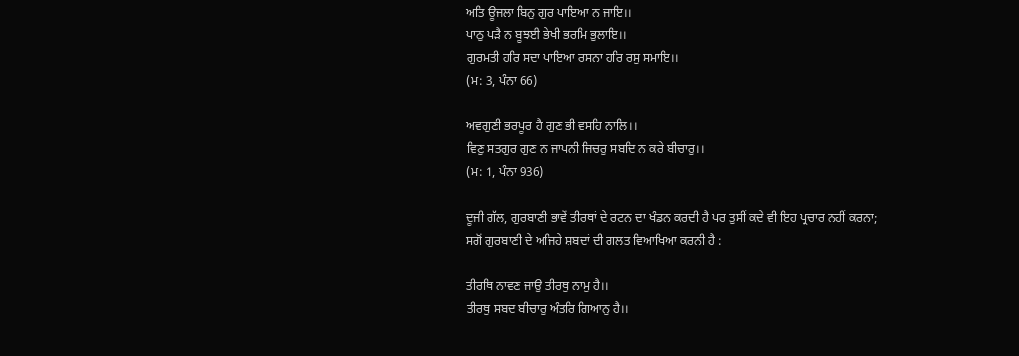ਅਤਿ ਊਜਲਾ ਬਿਨੁ ਗੁਰ ਪਾਇਆ ਨ ਜਾਇ।।
ਪਾਠੁ ਪੜੈ ਨ ਬੂਝਈ ਭੇਖੀ ਭਰਮਿ ਭੁਲਾਇ।।
ਗੁਰਮਤੀ ਹਰਿ ਸਦਾ ਪਾਇਆ ਰਸਨਾ ਹਰਿ ਰਸੁ ਸਮਾਇ।।
(ਮ: 3, ਪੰਨਾ 66)

ਅਵਗੁਣੀ ਭਰਪੂਰ ਹੈ ਗੁਣ ਭੀ ਵਸਹਿ ਨਾਲਿ।।
ਵਿਣੁ ਸਤਗੁਰ ਗੁਣ ਨ ਜਾਪਨੀ ਜਿਚਰੁ ਸਬਦਿ ਨ ਕਰੇ ਬੀਚਾਰੁ।।
(ਮ: 1, ਪੰਨਾ 936)

ਦੂਜੀ ਗੱਲ, ਗੁਰਬਾਣੀ ਭਾਵੇਂ ਤੀਰਥਾਂ ਦੇ ਰਟਨ ਦਾ ਖੰਡਨ ਕਰਦੀ ਹੈ ਪਰ ਤੁਸੀਂ ਕਦੇ ਵੀ ਇਹ ਪ੍ਰਚਾਰ ਨਹੀਂ ਕਰਨਾ; ਸਗੋਂ ਗੁਰਬਾਣੀ ਦੇ ਅਜਿਹੇ ਸ਼ਬਦਾਂ ਦੀ ਗਲਤ ਵਿਆਖਿਆ ਕਰਨੀ ਹੈ :

ਤੀਰਥਿ ਨਾਵਣ ਜਾਉ ਤੀਰਥੁ ਨਾਮੁ ਹੈ।।
ਤੀਰਥੁ ਸਬਦ ਬੀਚਾਰੁ ਅੰਤਰਿ ਗਿਆਨੁ ਹੈ।।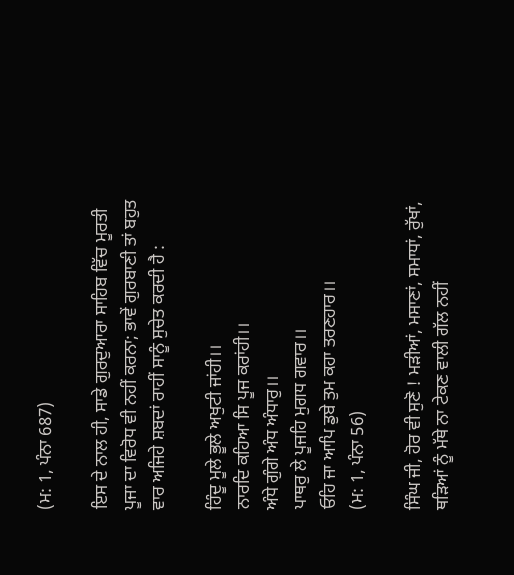(ਮ: 1, ਪੰਨਾ 687)

ਇਸ ਦੇ ਨਾਲ ਹੀ, ਸਾਡੇ ਗੁਰਦੁਆਰਾ ਸਾਹਿਬ ਵਿੱਚ ਮੂਰਤੀ ਪੂਜਾ ਦਾ ਵਿਰੋਧ ਵੀ ਨਹੀਂ ਕਰਨਾ; ਭਾਵੇਂ ਗੁਰਬਾਣੀ ਤਾਂ ਬਹੁਤ ਵਾਰ ਅਜਿਹੇ ਸ਼ਬਦਾਂ ਰਾਹੀਂ ਸਾਨੂੰ ਸੁਚੇਤ ਕਰਦੀ ਹੈ :

ਹਿੰਦੂ ਮੂਲੇ ਭੂਲੇ ਅਖੁਟੀ ਜਾਂਹੀ।।
ਨਾਰਦਿ ਕਹਿਆ ਸਿ ਪੂਜ ਕਰਾਂਹੀ।।
ਅੰਧੇ ਗੁੰਗੇ ਅੰਧ ਅੰਧਾਰੁ।।
ਪਾਥਰੁ ਲੇ ਪੂਜਹਿ ਮੁਗਧ ਗਵਾਰ।।
ਓਹਿ ਜਾ ਆਪਿ ਡੁਬੇ ਤੁਮ ਕਹਾ ਤਰਣਹਾਰ।।
(ਮ: 1, ਪੰਨਾ 56)

ਸਿੰਘ ਜੀ, ਹੋਰ ਵੀ ਸੁਣੋ ! ਮੜੀਆਂ, ਮਸਾਣਾਂ, ਸਮਾਧਾਂ, ਰੁੱਖਾਂ, ਥੜਿਆਂ ਨੂੰ ਮੱਥੇ ਨਾ ਟੇਕਣ ਵਾਲੀ ਗੱਲ ਨਹੀਂ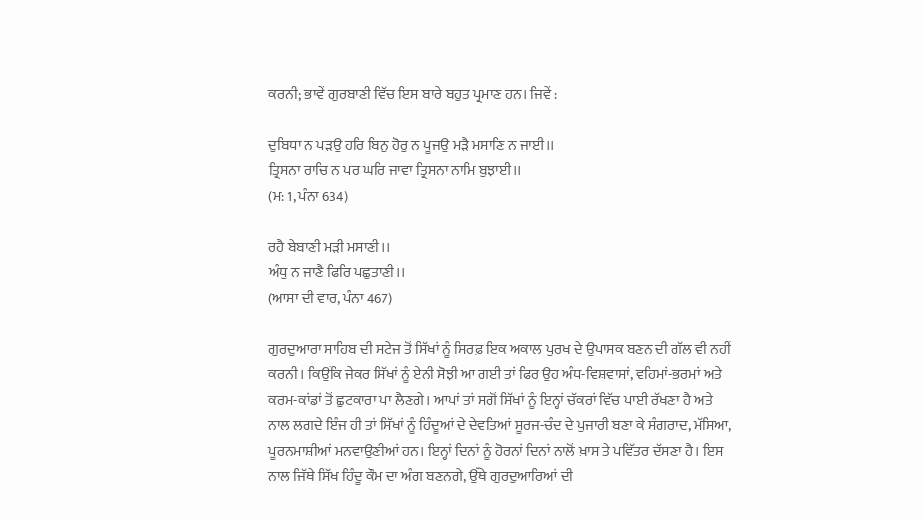ਕਰਨੀ; ਭਾਵੇਂ ਗੁਰਬਾਣੀ ਵਿੱਚ ਇਸ ਬਾਰੇ ਬਹੁਤ ਪ੍ਰਮਾਣ ਹਨ। ਜਿਵੇਂ :

ਦੁਬਿਧਾ ਨ ਪੜਉ ਹਰਿ ਬਿਨੁ ਹੋਰੁ ਨ ਪੂਜਉ ਮੜੈ ਮਸਾਣਿ ਨ ਜਾਈ।।
ਤ੍ਰਿਸਨਾ ਰਾਚਿ ਨ ਪਰ ਘਰਿ ਜਾਵਾ ਤ੍ਰਿਸਨਾ ਨਾਮਿ ਬੁਝਾਈ।।
(ਮ: 1, ਪੰਨਾ 634)

ਰਹੈ ਬੇਬਾਣੀ ਮੜੀ ਮਸਾਣੀ।।
ਅੰਧੁ ਨ ਜਾਣੈ ਫਿਰਿ ਪਛੁਤਾਣੀ।।
(ਆਸਾ ਦੀ ਵਾਰ, ਪੰਨਾ 467)

ਗੁਰਦੁਆਰਾ ਸਾਹਿਬ ਦੀ ਸਟੇਜ ਤੋਂ ਸਿੱਖਾਂ ਨੂੰ ਸਿਰਫ਼ ਇਕ ਅਕਾਲ ਪੁਰਖ ਦੇ ਉਪਾਸਕ ਬਣਨ ਦੀ ਗੱਲ ਵੀ ਨਹੀਂ ਕਰਨੀ। ਕਿਉਂਕਿ ਜੇਕਰ ਸਿੱਖਾਂ ਨੂੰ ਏਨੀ ਸੋਝੀ ਆ ਗਈ ਤਾਂ ਫਿਰ ਉਹ ਅੰਧ-ਵਿਸ਼ਵਾਸਾਂ, ਵਹਿਮਾਂ-ਭਰਮਾਂ ਅਤੇ ਕਰਮ-ਕਾਂਡਾਂ ਤੋਂ ਛੁਟਕਾਰਾ ਪਾ ਲੈਣਗੇ। ਆਪਾਂ ਤਾਂ ਸਗੋਂ ਸਿੱਖਾਂ ਨੂੰ ਇਨ੍ਹਾਂ ਚੱਕਰਾਂ ਵਿੱਚ ਪਾਈ ਰੱਖਣਾ ਹੈ ਅਤੇ ਨਾਲ ਲਗਦੇ ਇੰਜ ਹੀ ਤਾਂ ਸਿੱਖਾਂ ਨੂੰ ਹਿੰਦੂਆਂ ਦੇ ਦੇਵਤਿਆਂ ਸੂਰਜ-ਚੰਦ ਦੇ ਪੁਜਾਰੀ ਬਣਾ ਕੇ ਸੰਗਰਾਦ, ਮੱਸਿਆ, ਪੂਰਨਮਾਸ਼ੀਆਂ ਮਨਵਾਉਣੀਆਂ ਹਨ। ਇਨ੍ਹਾਂ ਦਿਨਾਂ ਨੂੰ ਹੋਰਨਾਂ ਦਿਨਾਂ ਨਾਲੋਂ ਖ਼ਾਸ ਤੇ ਪਵਿੱਤਰ ਦੱਸਣਾ ਹੈ। ਇਸ ਨਾਲ ਜਿੱਥੇ ਸਿੱਖ ਹਿੰਦੂ ਕੌਮ ਦਾ ਅੰਗ ਬਣਨਗੇ, ਉੱਥੇ ਗੁਰਦੁਆਰਿਆਂ ਦੀ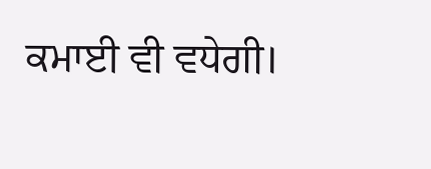ਕਮਾਈ ਵੀ ਵਧੇਗੀ।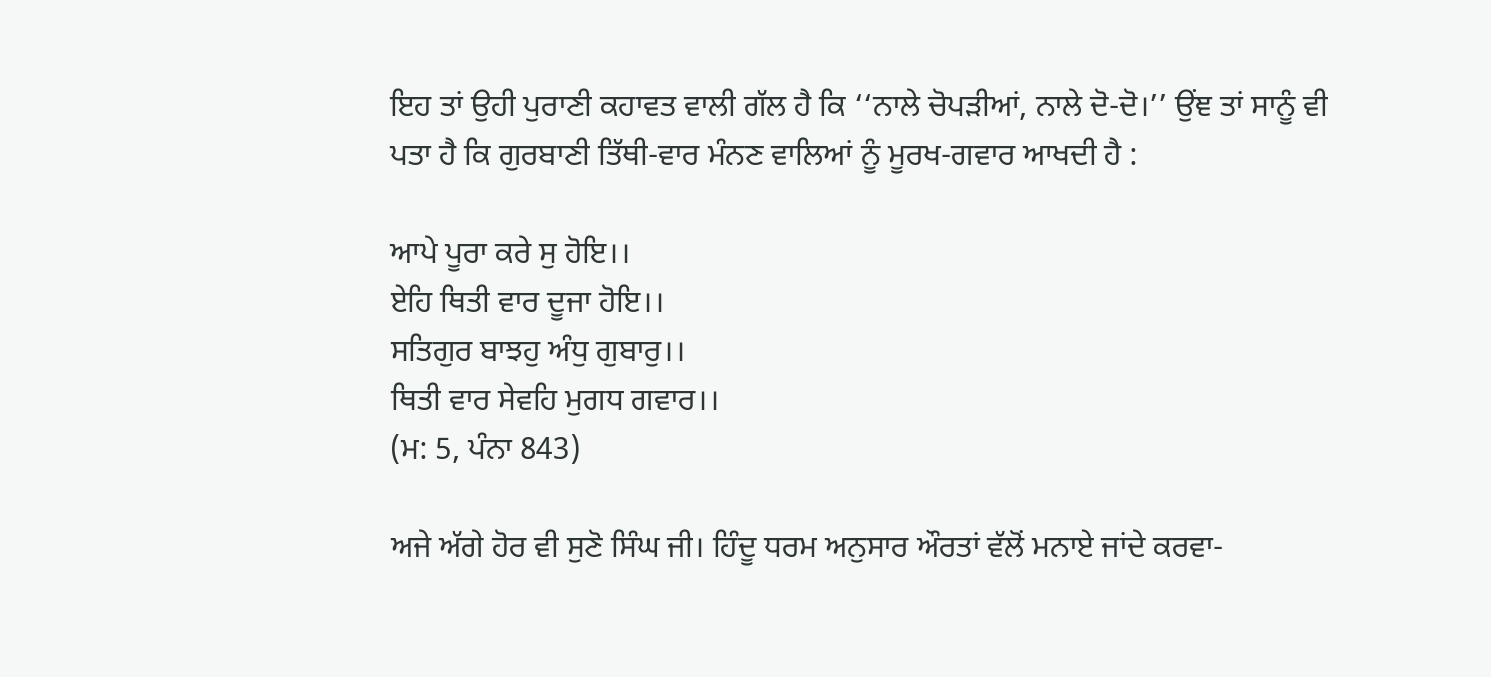ਇਹ ਤਾਂ ਉਹੀ ਪੁਰਾਣੀ ਕਹਾਵਤ ਵਾਲੀ ਗੱਲ ਹੈ ਕਿ ‘‘ਨਾਲੇ ਚੋਪੜੀਆਂ, ਨਾਲੇ ਦੋ-ਦੋ।’’ ਉਂਞ ਤਾਂ ਸਾਨੂੰ ਵੀ ਪਤਾ ਹੈ ਕਿ ਗੁਰਬਾਣੀ ਤਿੱਥੀ-ਵਾਰ ਮੰਨਣ ਵਾਲਿਆਂ ਨੂੰ ਮੂਰਖ-ਗਵਾਰ ਆਖਦੀ ਹੈ :

ਆਪੇ ਪੂਰਾ ਕਰੇ ਸੁ ਹੋਇ।।
ਏਹਿ ਥਿਤੀ ਵਾਰ ਦੂਜਾ ਹੋਇ।।
ਸਤਿਗੁਰ ਬਾਝਹੁ ਅੰਧੁ ਗੁਬਾਰੁ।।
ਥਿਤੀ ਵਾਰ ਸੇਵਹਿ ਮੁਗਧ ਗਵਾਰ।।
(ਮ: 5, ਪੰਨਾ 843)

ਅਜੇ ਅੱਗੇ ਹੋਰ ਵੀ ਸੁਣੋ ਸਿੰਘ ਜੀ। ਹਿੰਦੂ ਧਰਮ ਅਨੁਸਾਰ ਔਰਤਾਂ ਵੱਲੋਂ ਮਨਾਏ ਜਾਂਦੇ ਕਰਵਾ-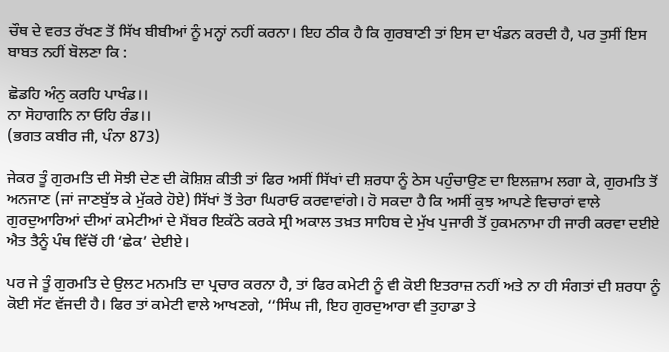ਚੌਥ ਦੇ ਵਰਤ ਰੱਖਣ ਤੋਂ ਸਿੱਖ ਬੀਬੀਆਂ ਨੂੰ ਮਨ੍ਹਾਂ ਨਹੀਂ ਕਰਨਾ। ਇਹ ਠੀਕ ਹੈ ਕਿ ਗੁਰਬਾਣੀ ਤਾਂ ਇਸ ਦਾ ਖੰਡਨ ਕਰਦੀ ਹੈ, ਪਰ ਤੁਸੀਂ ਇਸ ਬਾਬਤ ਨਹੀਂ ਬੋਲਣਾ ਕਿ :

ਛੋਡਹਿ ਅੰਨੁ ਕਰਹਿ ਪਾਖੰਡ।।
ਨਾ ਸੋਹਾਗਨਿ ਨਾ ਓਹਿ ਰੰਡ।।
(ਭਗਤ ਕਬੀਰ ਜੀ, ਪੰਨਾ 873)

ਜੇਕਰ ਤੂੰ ਗੁਰਮਤਿ ਦੀ ਸੋਝੀ ਦੇਣ ਦੀ ਕੋਸ਼ਿਸ਼ ਕੀਤੀ ਤਾਂ ਫਿਰ ਅਸੀਂ ਸਿੱਖਾਂ ਦੀ ਸ਼ਰਧਾ ਨੂੰ ਠੇਸ ਪਹੁੰਚਾਉਣ ਦਾ ਇਲਜ਼ਾਮ ਲਗਾ ਕੇ, ਗੁਰਮਤਿ ਤੋਂ ਅਨਜਾਣ (ਜਾਂ ਜਾਣਬੁੱਝ ਕੇ ਮੁੱਕਰੇ ਹੋਏ) ਸਿੱਖਾਂ ਤੋਂ ਤੇਰਾ ਘਿਰਾਓ ਕਰਵਾਵਾਂਗੇ। ਹੋ ਸਕਦਾ ਹੈ ਕਿ ਅਸੀਂ ਕੁਝ ਆਪਣੇ ਵਿਚਾਰਾਂ ਵਾਲੇ ਗੁਰਦੁਆਰਿਆਂ ਦੀਆਂ ਕਮੇਟੀਆਂ ਦੇ ਮੈਂਬਰ ਇਕੱਠੇ ਕਰਕੇ ਸ੍ਰੀ ਅਕਾਲ ਤਖ਼ਤ ਸਾਹਿਬ ਦੇ ਮੁੱਖ ਪੁਜਾਰੀ ਤੋਂ ਹੁਕਮਨਾਮਾ ਹੀ ਜਾਰੀ ਕਰਵਾ ਦਈਏ ਐਤ ਤੈਨੂੰ ਪੰਥ ਵਿੱਚੋਂ ਹੀ ‘ਛੇਕ’ ਦੇਈਏ।

ਪਰ ਜੇ ਤੂੰ ਗੁਰਮਤਿ ਦੇ ਉਲਟ ਮਨਮਤਿ ਦਾ ਪ੍ਰਚਾਰ ਕਰਨਾ ਹੈ, ਤਾਂ ਫਿਰ ਕਮੇਟੀ ਨੂੰ ਵੀ ਕੋਈ ਇਤਰਾਜ਼ ਨਹੀਂ ਅਤੇ ਨਾ ਹੀ ਸੰਗਤਾਂ ਦੀ ਸ਼ਰਧਾ ਨੂੰ ਕੋਈ ਸੱਟ ਵੱਜਦੀ ਹੈ। ਫਿਰ ਤਾਂ ਕਮੇਟੀ ਵਾਲੇ ਆਖਣਗੇ, ‘‘ਸਿੰਘ ਜੀ, ਇਹ ਗੁਰਦੁਆਰਾ ਵੀ ਤੁਹਾਡਾ ਤੇ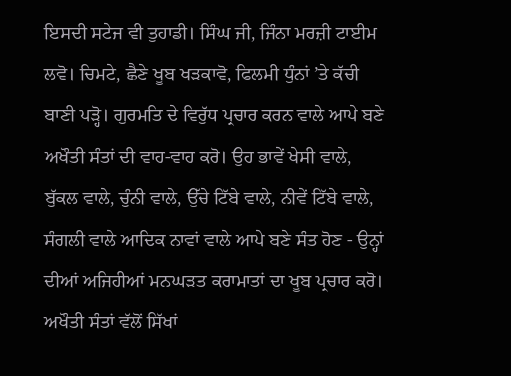ਇਸਦੀ ਸਟੇਜ ਵੀ ਤੁਹਾਡੀ। ਸਿੰਘ ਜੀ, ਜਿੰਨਾ ਮਰਜ਼ੀ ਟਾਈਮ ਲਵੋ। ਚਿਮਟੇ, ਛੈਣੇ ਖੂਬ ਖੜਕਾਵੋ, ਫਿਲਮੀ ਧੁੰਨਾਂ ’ਤੇ ਕੱਚੀ ਬਾਣੀ ਪੜ੍ਹੋ। ਗੁਰਮਤਿ ਦੇ ਵਿਰੁੱਧ ਪ੍ਰਚਾਰ ਕਰਨ ਵਾਲੇ ਆਪੇ ਬਣੇ ਅਖੌਤੀ ਸੰਤਾਂ ਦੀ ਵਾਹ-ਵਾਹ ਕਰੋ। ਉਹ ਭਾਵੇਂ ਖੇਸੀ ਵਾਲੇ, ਬੁੱਕਲ ਵਾਲੇ, ਚੁੰਨੀ ਵਾਲੇ, ਉੱਚੇ ਟਿੱਬੇ ਵਾਲੇ, ਨੀਵੇਂ ਟਿੱਬੇ ਵਾਲੇ, ਸੰਗਲੀ ਵਾਲੇ ਆਦਿਕ ਨਾਵਾਂ ਵਾਲੇ ਆਪੇ ਬਣੇ ਸੰਤ ਹੋਣ - ਉਨ੍ਹਾਂ ਦੀਆਂ ਅਜਿਹੀਆਂ ਮਨਘੜਤ ਕਰਾਮਾਤਾਂ ਦਾ ਖੂਬ ਪ੍ਰਚਾਰ ਕਰੋ। ਅਖੌਤੀ ਸੰਤਾਂ ਵੱਲੋਂ ਸਿੱਖਾਂ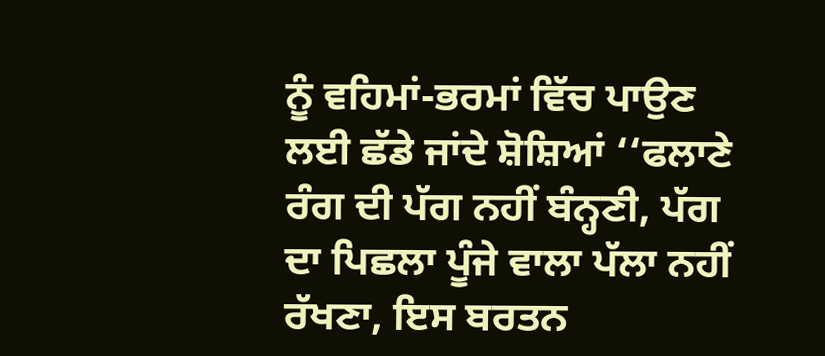ਨੂੰ ਵਹਿਮਾਂ-ਭਰਮਾਂ ਵਿੱਚ ਪਾਉਣ ਲਈ ਛੱਡੇ ਜਾਂਦੇ ਸ਼ੋਸ਼ਿਆਂ ‘‘ਫਲਾਣੇ ਰੰਗ ਦੀ ਪੱਗ ਨਹੀਂ ਬੰਨ੍ਹਣੀ, ਪੱਗ ਦਾ ਪਿਛਲਾ ਪੂੰਜੇ ਵਾਲਾ ਪੱਲਾ ਨਹੀਂ ਰੱਖਣਾ, ਇਸ ਬਰਤਨ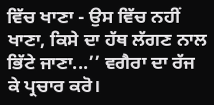ਵਿੱਚ ਖਾਣਾ - ਉਸ ਵਿੱਚ ਨਹੀਂ ਖਾਣਾ, ਕਿਸੇ ਦਾ ਹੱਥ ਲੱਗਣ ਨਾਲ ਭਿੱਟੇ ਜਾਣਾ...’’ ਵਗੈਰਾ ਦਾ ਰੱਜ ਕੇ ਪ੍ਰਚਾਰ ਕਰੋ।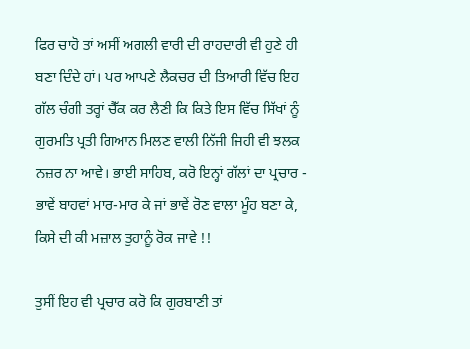ਫਿਰ ਚਾਹੋ ਤਾਂ ਅਸੀਂ ਅਗਲੀ ਵਾਰੀ ਦੀ ਰਾਹਦਾਰੀ ਵੀ ਹੁਣੇ ਹੀ ਬਣਾ ਦਿੰਦੇ ਹਾਂ। ਪਰ ਆਪਣੇ ਲੈਕਚਰ ਦੀ ਤਿਆਰੀ ਵਿੱਚ ਇਹ ਗੱਲ ਚੰਗੀ ਤਰ੍ਹਾਂ ਚੈੱਕ ਕਰ ਲੈਣੀ ਕਿ ਕਿਤੇ ਇਸ ਵਿੱਚ ਸਿੱਖਾਂ ਨੂੰ ਗੁਰਮਤਿ ਪ੍ਰਤੀ ਗਿਆਨ ਮਿਲਣ ਵਾਲੀ ਨਿੱਜੀ ਜਿਹੀ ਵੀ ਝਲਕ ਨਜ਼ਰ ਨਾ ਆਵੇ। ਭਾਈ ਸਾਹਿਬ, ਕਰੋ ਇਨ੍ਹਾਂ ਗੱਲਾਂ ਦਾ ਪ੍ਰਚਾਰ - ਭਾਵੇਂ ਬਾਹਵਾਂ ਮਾਰ-ਮਾਰ ਕੇ ਜਾਂ ਭਾਵੇਂ ਰੋਣ ਵਾਲਾ ਮੂੰਹ ਬਣਾ ਕੇ, ਕਿਸੇ ਦੀ ਕੀ ਮਜ਼ਾਲ ਤੁਹਾਨੂੰ ਰੋਕ ਜਾਵੇ !!

ਤੁਸੀਂ ਇਹ ਵੀ ਪ੍ਰਚਾਰ ਕਰੋ ਕਿ ਗੁਰਬਾਣੀ ਤਾਂ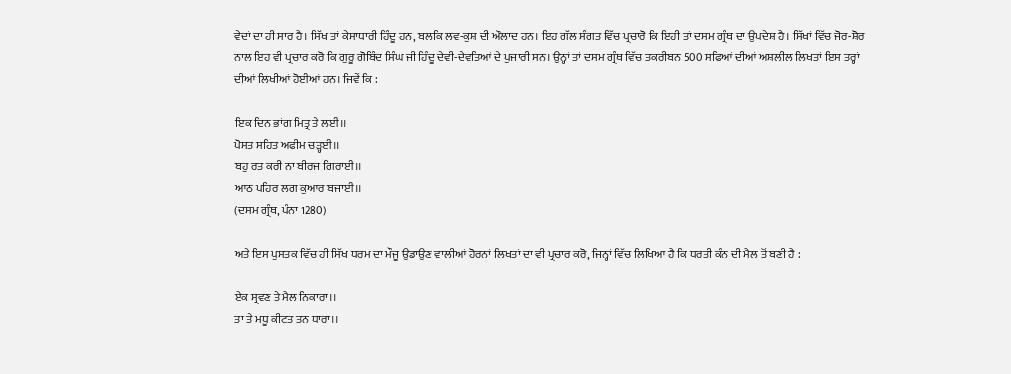ਵੇਦਾਂ ਦਾ ਹੀ ਸਾਰ ਹੈ। ਸਿੱਖ ਤਾਂ ਕੇਸਾਧਾਰੀ ਹਿੰਦੂ ਹਨ, ਬਲਕਿ ਲਵ-ਕੁਸ਼ ਦੀ ਔਲਾਦ ਹਨ। ਇਹ ਗੱਲ ਸੰਗਤ ਵਿੱਚ ਪ੍ਰਚਾਰੋ ਕਿ ਇਹੀ ਤਾਂ ਦਸਮ ਗ੍ਰੰਥ ਦਾ ਉਪਦੇਸ਼ ਹੈ। ਸਿੱਖਾਂ ਵਿੱਚ ਜੋਰ-ਸ਼ੋਰ ਨਾਲ ਇਹ ਵੀ ਪ੍ਰਚਾਰ ਕਰੋ ਕਿ ਗੁਰੂ ਗੋਬਿੰਦ ਸਿੰਘ ਜੀ ਹਿੰਦੂ ਦੇਵੀ-ਦੇਵਤਿਆਂ ਦੇ ਪੁਜਾਰੀ ਸਨ। ਉਨ੍ਹਾਂ ਤਾਂ ਦਸਮ ਗ੍ਰੰਥ ਵਿੱਚ ਤਕਰੀਬਨ 500 ਸਫਿਆਂ ਦੀਆਂ ਅਸ਼ਲੀਲ ਲਿਖਤਾਂ ਇਸ ਤਰ੍ਹਾਂ ਦੀਆਂ ਲਿਖੀਆਂ ਹੋਈਆਂ ਹਨ। ਜਿਵੇਂ ਕਿ :

ਇਕ ਦਿਨ ਭਾਂਗ ਮਿਤ੍ਰ ਤੇ ਲਈ।।
ਪੋਸਤ ਸਹਿਤ ਅਫੀਮ ਚੜ੍ਹਈ।।
ਬਹੁ ਰਤ ਕਰੀ ਨਾ ਬੀਰਜ ਗਿਰਾਈ।।
ਆਠ ਪਹਿਰ ਲਗ ਕੁਆਰ ਬਜਾਈ।।
(ਦਸਮ ਗ੍ਰੰਥ, ਪੰਨਾ 1280)

ਅਤੇ ਇਸ ਪੁਸਤਕ ਵਿੱਚ ਹੀ ਸਿੱਖ ਧਰਮ ਦਾ ਮੌਜੂ ਉਡਾਉਣ ਵਾਲੀਆਂ ਹੋਰਨਾਂ ਲਿਖਤਾਂ ਦਾ ਵੀ ਪ੍ਰਚਾਰ ਕਰੋ, ਜਿਨ੍ਹਾਂ ਵਿੱਚ ਲਿਖਿਆ ਹੈ ਕਿ ਧਰਤੀ ਕੰਨ ਦੀ ਮੈਲ ਤੋਂ ਬਣੀ ਹੈ :

ਏਕ ਸ੍ਰਵਣ ਤੇ ਮੈਲ ਨਿਕਾਰਾ।।
ਤਾ ਤੇ ਮਧੂ ਕੀਟਤ ਤਨ ਧਾਰਾ।।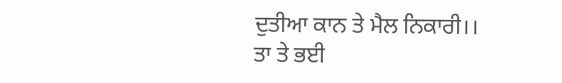ਦੁਤੀਆ ਕਾਨ ਤੇ ਮੈਲ ਨਿਕਾਰੀ।।
ਤਾ ਤੇ ਭਈ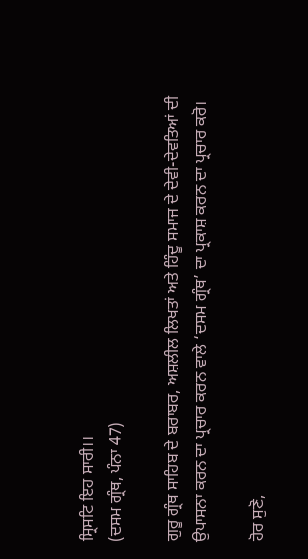ਸ੍ਰਿਸਟਿ ਇਹ ਸਾਰੀ।।
(ਦਸਮ ਗ੍ਰੰਥ, ਪੰਨਾ 47)

ਗੁਰੂ ਗ੍ਰੰਥ ਸਾਹਿਬ ਦੇ ਬਰਾਬਰ, ਅਸ਼ਲੀਲ ਲਿਖਤਾਂ ਅਤੇ ਹਿੰਦੂ ਸਮਾਜ ਦੇ ਦੇਵੀ-ਦੇਵਤਿਆਂ ਦੀ ਉਪਾਸਨਾ ਕਰਨ ਦਾ ਪ੍ਰਚਾਰ ਕਰਨ ਵਾਲੇ ‘ਦਸਮ ਗ੍ਰੰਥ’ ਦਾ ਪ੍ਰਕਾਸ਼ ਕਰਨ ਦਾ ਪ੍ਰਚਾਰ ਕਰੋ।

ਹੋਰ ਸੁਣੋ,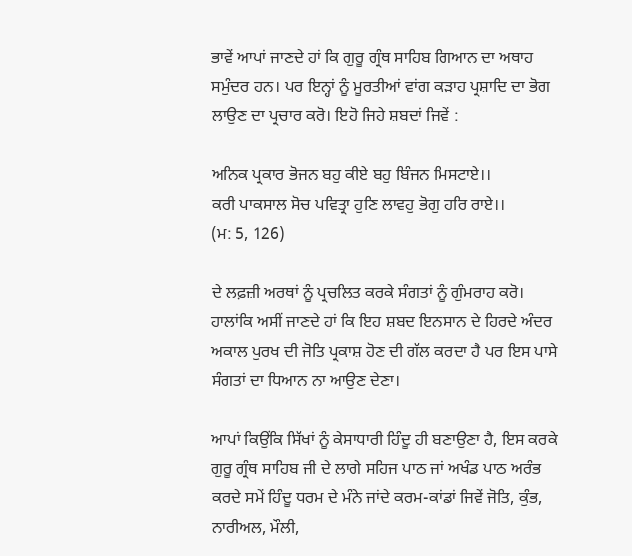ਭਾਵੇਂ ਆਪਾਂ ਜਾਣਦੇ ਹਾਂ ਕਿ ਗੁਰੂ ਗ੍ਰੰਥ ਸਾਹਿਬ ਗਿਆਨ ਦਾ ਅਥਾਹ ਸਮੁੰਦਰ ਹਨ। ਪਰ ਇਨ੍ਹਾਂ ਨੂੰ ਮੂਰਤੀਆਂ ਵਾਂਗ ਕੜਾਹ ਪ੍ਰਸ਼ਾਦਿ ਦਾ ਭੋਗ ਲਾਉਣ ਦਾ ਪ੍ਰਚਾਰ ਕਰੋ। ਇਹੋ ਜਿਹੇ ਸ਼ਬਦਾਂ ਜਿਵੇਂ :

ਅਨਿਕ ਪ੍ਰਕਾਰ ਭੋਜਨ ਬਹੁ ਕੀਏ ਬਹੁ ਬਿੰਜਨ ਮਿਸਟਾਏ।।
ਕਰੀ ਪਾਕਸਾਲ ਸੋਚ ਪਵਿਤ੍ਰਾ ਹੁਣਿ ਲਾਵਹੁ ਭੋਗੁ ਹਰਿ ਰਾਏ।।
(ਮ: 5, 126)

ਦੇ ਲਫ਼ਜ਼ੀ ਅਰਥਾਂ ਨੂੰ ਪ੍ਰਚਲਿਤ ਕਰਕੇ ਸੰਗਤਾਂ ਨੂੰ ਗੁੰਮਰਾਹ ਕਰੋ। ਹਾਲਾਂਕਿ ਅਸੀਂ ਜਾਣਦੇ ਹਾਂ ਕਿ ਇਹ ਸ਼ਬਦ ਇਨਸਾਨ ਦੇ ਹਿਰਦੇ ਅੰਦਰ ਅਕਾਲ ਪੁਰਖ ਦੀ ਜੋਤਿ ਪ੍ਰਕਾਸ਼ ਹੋਣ ਦੀ ਗੱਲ ਕਰਦਾ ਹੈ ਪਰ ਇਸ ਪਾਸੇ ਸੰਗਤਾਂ ਦਾ ਧਿਆਨ ਨਾ ਆਉਣ ਦੇਣਾ।

ਆਪਾਂ ਕਿਉਂਕਿ ਸਿੱਖਾਂ ਨੂੰ ਕੇਸਾਧਾਰੀ ਹਿੰਦੂ ਹੀ ਬਣਾਉਣਾ ਹੈ, ਇਸ ਕਰਕੇ ਗੁਰੂ ਗ੍ਰੰਥ ਸਾਹਿਬ ਜੀ ਦੇ ਲਾਗੇ ਸਹਿਜ ਪਾਠ ਜਾਂ ਅਖੰਡ ਪਾਠ ਅਰੰਭ ਕਰਦੇ ਸਮੇਂ ਹਿੰਦੂ ਧਰਮ ਦੇ ਮੰਨੇ ਜਾਂਦੇ ਕਰਮ-ਕਾਂਡਾਂ ਜਿਵੇਂ ਜੋਤਿ, ਕੁੰਭ, ਨਾਰੀਅਲ, ਮੌਲੀ,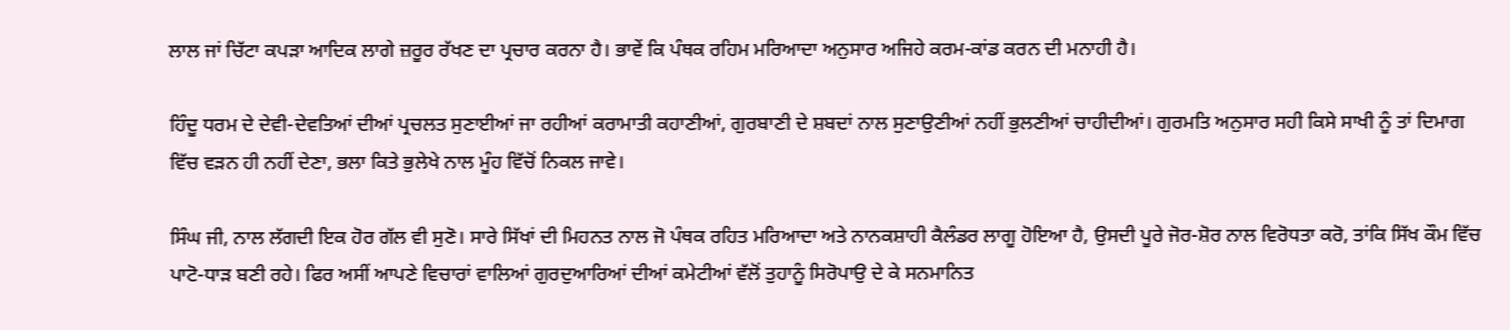ਲਾਲ ਜਾਂ ਚਿੱਟਾ ਕਪੜਾ ਆਦਿਕ ਲਾਗੇ ਜ਼ਰੂਰ ਰੱਖਣ ਦਾ ਪ੍ਰਚਾਰ ਕਰਨਾ ਹੈ। ਭਾਵੇਂ ਕਿ ਪੰਥਕ ਰਹਿਮ ਮਰਿਆਦਾ ਅਨੁਸਾਰ ਅਜਿਹੇ ਕਰਮ-ਕਾਂਡ ਕਰਨ ਦੀ ਮਨਾਹੀ ਹੈ।

ਹਿੰਦੂ ਧਰਮ ਦੇ ਦੇਵੀ-ਦੇਵਤਿਆਂ ਦੀਆਂ ਪ੍ਰਚਲਤ ਸੁਣਾਈਆਂ ਜਾ ਰਹੀਆਂ ਕਰਾਮਾਤੀ ਕਹਾਣੀਆਂ, ਗੁਰਬਾਣੀ ਦੇ ਸ਼ਬਦਾਂ ਨਾਲ ਸੁਣਾਉਣੀਆਂ ਨਹੀਂ ਭੁਲਣੀਆਂ ਚਾਹੀਦੀਆਂ। ਗੁਰਮਤਿ ਅਨੁਸਾਰ ਸਹੀ ਕਿਸੇ ਸਾਖੀ ਨੂੰ ਤਾਂ ਦਿਮਾਗ ਵਿੱਚ ਵੜਨ ਹੀ ਨਹੀਂ ਦੇਣਾ, ਭਲਾ ਕਿਤੇ ਭੁਲੇਖੇ ਨਾਲ ਮੂੰਹ ਵਿੱਚੋਂ ਨਿਕਲ ਜਾਵੇ।

ਸਿੰਘ ਜੀ, ਨਾਲ ਲੱਗਦੀ ਇਕ ਹੋਰ ਗੱਲ ਵੀ ਸੁਣੋ। ਸਾਰੇ ਸਿੱਖਾਂ ਦੀ ਮਿਹਨਤ ਨਾਲ ਜੋ ਪੰਥਕ ਰਹਿਤ ਮਰਿਆਦਾ ਅਤੇ ਨਾਨਕਸ਼ਾਹੀ ਕੈਲੰਡਰ ਲਾਗੂ ਹੋਇਆ ਹੈ, ਉਸਦੀ ਪੂਰੇ ਜੋਰ-ਸ਼ੋਰ ਨਾਲ ਵਿਰੋਧਤਾ ਕਰੋ, ਤਾਂਕਿ ਸਿੱਖ ਕੌਮ ਵਿੱਚ ਪਾਟੋ-ਧਾੜ ਬਣੀ ਰਹੇ। ਫਿਰ ਅਸੀਂ ਆਪਣੇ ਵਿਚਾਰਾਂ ਵਾਲਿਆਂ ਗੁਰਦੁਆਰਿਆਂ ਦੀਆਂ ਕਮੇਟੀਆਂ ਵੱਲੋਂ ਤੁਹਾਨੂੰ ਸਿਰੋਪਾਉ ਦੇ ਕੇ ਸਨਮਾਨਿਤ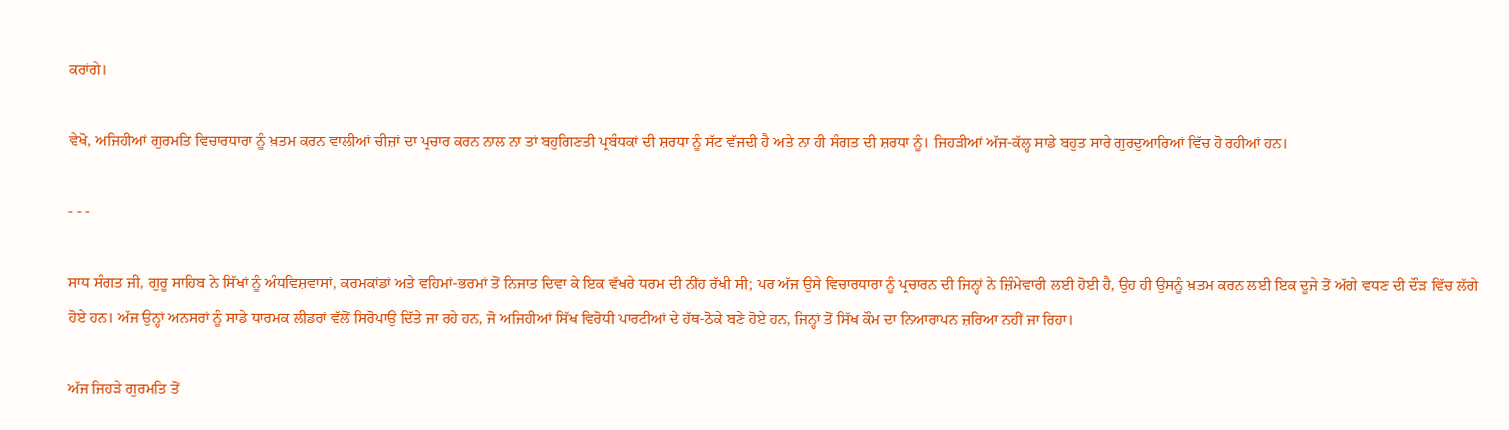ਕਰਾਂਗੇ।

ਵੇਖੋ, ਅਜਿਹੀਆਂ ਗੁਰਮਤਿ ਵਿਚਾਰਧਾਰਾ ਨੂੰ ਖ਼ਤਮ ਕਰਨ ਵਾਲੀਆਂ ਚੀਜ਼ਾਂ ਦਾ ਪ੍ਰਚਾਰ ਕਰਨ ਨਾਲ ਨਾ ਤਾਂ ਬਹੁਗਿਣਤੀ ਪ੍ਰਬੰਧਕਾਂ ਦੀ ਸ਼ਰਧਾ ਨੂੰ ਸੱਟ ਵੱਜਦੀ ਹੈ ਅਤੇ ਨਾ ਹੀ ਸੰਗਤ ਦੀ ਸ਼ਰਧਾ ਨੂੰ। ਜਿਹੜੀਆਂ ਅੱਜ-ਕੱਲ੍ਹ ਸਾਡੇ ਬਹੁਤ ਸਾਰੇ ਗੁਰਦੁਆਰਿਆਂ ਵਿੱਚ ਹੋ ਰਹੀਆਂ ਹਨ।

- - -

ਸਾਧ ਸੰਗਤ ਜੀ, ਗੁਰੂ ਸਾਹਿਬ ਨੇ ਸਿੱਖਾਂ ਨੂੰ ਅੰਧਵਿਸ਼ਵਾਸਾਂ, ਕਰਮਕਾਂਡਾਂ ਅਤੇ ਵਹਿਮਾਂ-ਭਰਮਾਂ ਤੋਂ ਨਿਜਾਤ ਦਿਵਾ ਕੇ ਇਕ ਵੱਖਰੇ ਧਰਮ ਦੀ ਨੀਂਹ ਰੱਖੀ ਸੀ; ਪਰ ਅੱਜ ਉਸੇ ਵਿਚਾਰਧਾਰਾ ਨੂੰ ਪ੍ਰਚਾਰਨ ਦੀ ਜਿਨ੍ਹਾਂ ਨੇ ਜ਼ਿੰਮੇਵਾਰੀ ਲਈ ਹੋਈ ਹੈ, ਉਹ ਹੀ ਉਸਨੂੰ ਖ਼ਤਮ ਕਰਨ ਲਈ ਇਕ ਦੂਜੇ ਤੋਂ ਅੱਗੇ ਵਧਣ ਦੀ ਦੌੜ ਵਿੱਚ ਲੱਗੇ ਹੋਏ ਹਨ। ਅੱਜ ਉਨ੍ਹਾਂ ਅਨਸਰਾਂ ਨੂੰ ਸਾਡੇ ਧਾਰਮਕ ਲੀਡਰਾਂ ਵੱਲੋਂ ਸਿਰੋਪਾਉ ਦਿੱਤੇ ਜਾ ਰਹੇ ਹਨ, ਜੋ ਅਜਿਹੀਆਂ ਸਿੱਖ ਵਿਰੋਧੀ ਪਾਰਟੀਆਂ ਦੇ ਹੱਥ-ਠੋਕੇ ਬਣੇ ਹੋਏ ਹਨ, ਜਿਨ੍ਹਾਂ ਤੋਂ ਸਿੱਖ ਕੌਮ ਦਾ ਨਿਆਰਾਪਨ ਜ਼ਰਿਆ ਨਹੀਂ ਜਾ ਰਿਹਾ।

ਅੱਜ ਜਿਹੜੇ ਗੁਰਮਤਿ ਤੋਂ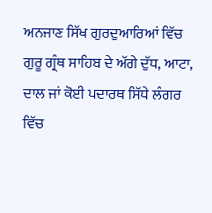ਅਨਜਾਣ ਸਿੱਖ ਗੁਰਦੁਆਰਿਆਂ ਵਿੱਚ ਗੁਰੂ ਗ੍ਰੰਥ ਸਾਹਿਬ ਦੇ ਅੱਗੇ ਦੁੱਧ, ਆਟਾ, ਦਾਲ ਜਾਂ ਕੋਈ ਪਦਾਰਥ ਸਿੱਧੇ ਲੰਗਰ ਵਿੱਚ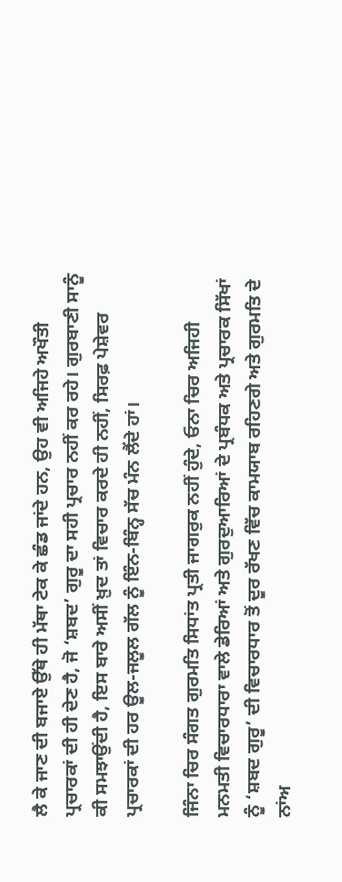ਲੈ ਕੇ ਜਾਣ ਦੀ ਬਜਾਏ ਉੱਥੇ ਹੀ ਮੱਥਾ ਟੇਕ ਕੇ ਛੰਡ ਜਾਂਦੇ ਹਨ, ਉਹ ਵੀ ਅਜਿਹੇ ਅਖੌਤੀ ਪ੍ਰਚਾਰਕਾਂ ਦੀ ਹੀ ਦੇਣ ਹੈ, ਜੋ ‘ਸ਼ਬਦ’ ਗੁਰੂ ਦਾ ਸਹੀ ਪ੍ਰਚਾਰ ਨਹੀਂ ਕਰ ਰਹੇ। ਗੁਰਬਾਣੀ ਸਾਨੂੰ ਕੀ ਸਮਝਾਉਂਦੀ ਹੈ, ਇਸ ਬਾਰੇ ਅਸੀਂ ਖ਼ੁਦ ਤਾਂ ਵਿਚਾਰ ਕਰਦੇ ਹੀ ਨਹੀਂ, ਸਿਰਫ਼ ਪੇਸ਼ੇਵਰ ਪ੍ਰਚਾਰਕਾਂ ਦੀ ਹਰ ਊਲ-ਜਲੂਲ ਗੱਲ ਨੂੰ ਇੰਨ-ਬਿੰਨ੍ਹ ਸੱਚ ਮੰਨ ਲੈਂਦੇ ਹਾਂ।

ਜਿੰਨਾ ਚਿਰ ਸੰਗਤ ਗੁਰਮਤਿ ਸਿਧਾਂਤ ਪ੍ਰਤੀ ਜਾਗਰੁਕ ਨਹੀਂ ਹੁੰਦੇ, ਓਨਾ ਚਿਰ ਅਜਿਹੀ ਮਨਮਤੀ ਵਿਚਾਰਧਾਰਾ ਵਾਲੇ ਡੇਰਿਆਂ ਅਤੇ ਗੁਰਦੁਆਰਿਆਂ ਦੇ ਪ੍ਰਬੰਧਕ ਅਤੇ ਪ੍ਰਚਾਰਕ ਸਿੱਖਾਂ ਨੂੰ ‘ਸ਼ਬਦ ਗੁਰੂ’ ਦੀ ਵਿਚਾਰਧਾਰ ਤੋਂ ਦੂਰ ਰੱਖਣ ਵਿੱਚ ਕਾਮਯਾਬ ਰਹਿਣਗੇ ਅਤੇ ਗੁਰਮਤਿ ਦੇ ਨਾਂਅ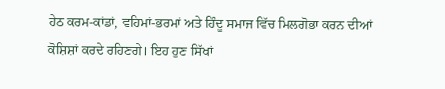ਹੇਠ ਕਰਮ-ਕਾਂਡਾਂ, ਵਹਿਮਾਂ-ਭਰਮਾਂ ਅਤੇ ਹਿੰਦੂ ਸਮਾਜ ਵਿੱਚ ਮਿਲਗੋਭਾ ਕਰਨ ਦੀਆਂ ਕੋਸ਼ਿਸ਼ਾਂ ਕਰਦੇ ਰਹਿਣਗੇ। ਇਹ ਹੁਣ ਸਿੱਖਾਂ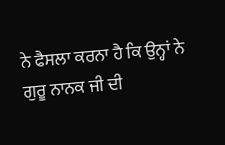ਨੇ ਫੈਸਲਾ ਕਰਨਾ ਹੈ ਕਿ ਉਨ੍ਹਾਂ ਨੇ ਗੁਰੂ ਨਾਨਕ ਜੀ ਦੀ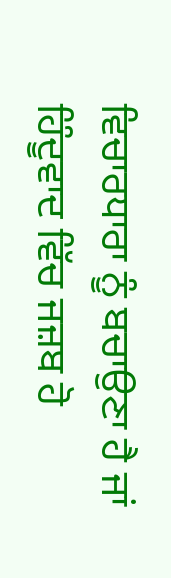ਵਿਚਾਰਧਾਰਾ ਨੂੰ ਬਚਾਉਣਾ ਹੈ ਜਾਂ ਹਿੰਦੂਵਾਦ ਵਿੱਚ ਜਜ਼ਬ ਹੋ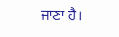ਜਾਣਾ ਹੈ।